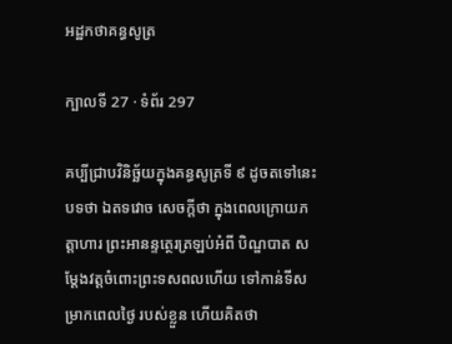អដ្ឋកថាគន្ធសូត្រ

ក្បាលទី 27 · ទំព័រ 297

គប្បីជ្រាបវិនិច្ឆ័យក្នុងគន្ធសូត្រទី ៩ ដូចតទៅនេះ បទថា ឯតទវោច សេចក្តីថា ក្នុងពេលក្រោយភត្តាហារ ព្រះអានន្ទត្ថេរត្រឡប់អំពី បិណ្ឌបាត សម្តែងវត្តចំពោះព្រះទសពលហើយ ទៅកាន់ទីសម្រាកពេលថ្ងៃ របស់ខ្លួន ហើយគិតថា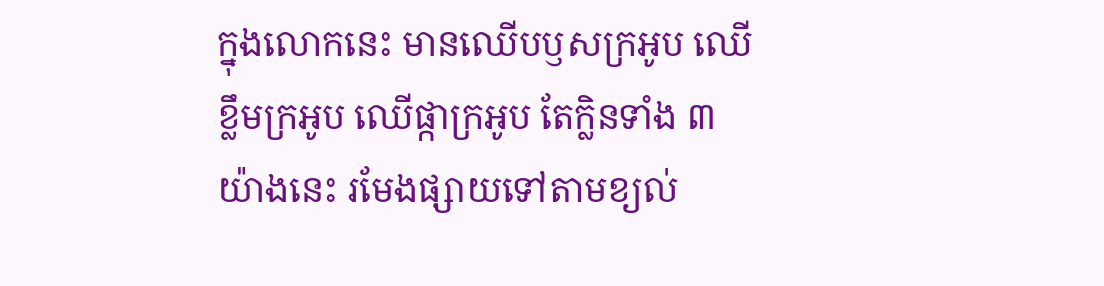ក្នុងលោកនេះ មានឈើបឫសក្រអូប ឈើខ្លឹមក្រអូប ឈើផ្កាក្រអូប តែក្លិនទាំង ៣ យ៉ាងនេះ រមែងផ្សាយទៅតាមខ្យល់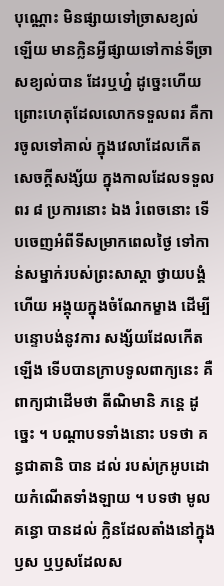បុណ្ណោះ មិនផ្សាយទៅច្រាសខ្យល់ឡើយ មានក្លិនអ្វីផ្សាយទៅកាន់ទីច្រាសខ្យល់បាន ដែរឬហ្ន៎ ដូច្នេះហើយ ព្រោះហេតុដែលលោកទទួលពរ គឺការចូលទៅគាល់ ក្នុងវេលាដែលកើតសេចក្តីសង្ស័យ ក្នុងកាលដែលទទួលពរ ៨ ប្រការនោះ ឯង រំពេចនោះ ទើបចេញអំពីទីសម្រាកពេលថ្ងៃ ទៅកាន់សម្នាក់របស់ព្រះសាស្តា ថ្វាយបង្គំហើយ អង្គុយក្នុងចំណែកម្ខាង ដើម្បីបន្ទោបង់នូវការ សង្ស័យដែលកើតឡើង ទើបបានក្រាបទូលពាក្យនេះ គឺពាក្យជាដើមថា តីណិមានិ ភន្តេ ដូច្នេះ ។ បណ្តាបទទាំងនោះ បទថា គន្ធជាតានិ បាន ដល់ របស់ក្រអូបដោយកំណើតទាំងឡាយ ។ បទថា មូលគន្ធោ បានដល់ ក្លិនដែលតាំងនៅក្នុងឫស ឬឫសដែលស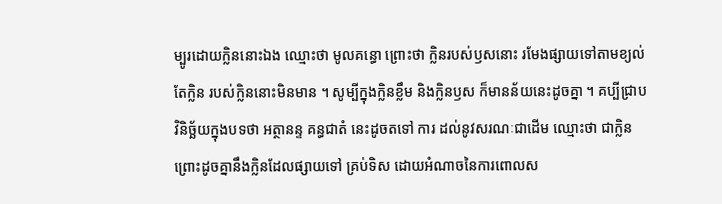ម្បូរដោយក្លិននោះឯង ឈ្មោះថា មូលគន្ធោ ព្រោះថា ក្លិនរបស់ឫសនោះ រមែងផ្សាយទៅតាមខ្យល់ តែក្លិន របស់ក្លិននោះមិនមាន ។ សូម្បីក្នុងក្លិនខ្លឹម និងក្លិនឫស ក៏មានន័យនេះដូចគ្នា ។ គប្បីជ្រាបវិនិច្ឆ័យក្នុងបទថា អត្ថានន្ទ គន្ធជាតំ នេះដូចតទៅ ការ ដល់នូវសរណៈជាដើម ឈ្មោះថា ជាក្លិន ព្រោះដូចគ្នានឹងក្លិនដែលផ្សាយទៅ គ្រប់ទិស ដោយអំណាចនៃការពោលស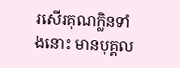រសើរគុណក្លិនទាំងនោះ មានបុគ្គល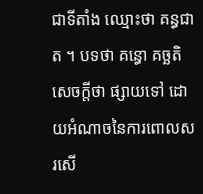ជាទីតាំង ឈ្មោះថា គន្ធជាត ។ បទថា គន្ធោ គច្ឆតិ សេចក្តីថា ផ្សាយទៅ ដោយអំណាចនៃការពោលសរសើ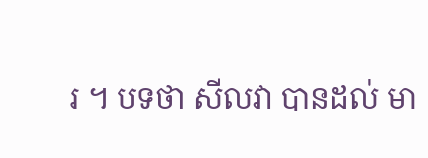រ ។ បទថា សីលវា បានដល់ មា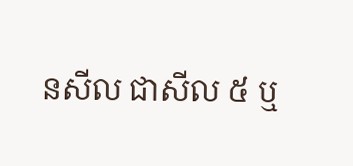នសីល ជាសីល ៥ ឬ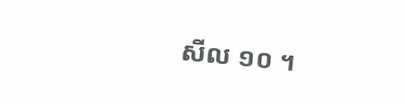សីល ១០ ។